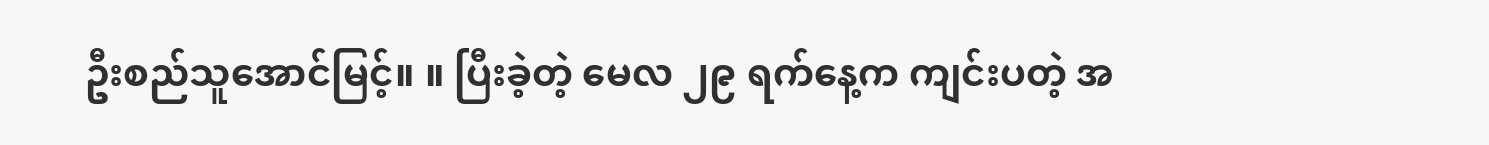ဦးစည်သူအောင်မြင့်။ ။ ပြီးခဲ့တဲ့ မေလ ၂၉ ရက်နေ့က ကျင်းပတဲ့ အ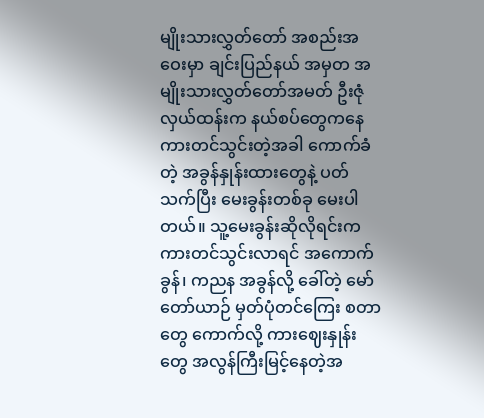မျိုးသားလွှတ်တော် အစည်းအဝေးမှာ ချင်းပြည်နယ် အမှတ အမျိုးသားလွှတ်တော်အမတ် ဦးဇုံလှယ်ထန်းက နယ်စပ်တွေကနေ ကားတင်သွင်းတဲ့အခါ ကောက်ခံတဲ့ အခွန်နှုန်းထားတွေနဲ့ ပတ်သက်ပြီး မေးခွန်းတစ်ခု မေးပါတယ်။ သူ့မေးခွန်းဆိုလိုရင်းက ကားတင်သွင်းလာရင် အကောက်ခွန်၊ ကညန အခွန်လို့ ခေါ်တဲ့ မော်တော်ယာဉ် မှတ်ပုံတင်ကြေး စတာတွေ ကောက်လို့ ကားဈေးနှုန်းတွေ အလွန်ကြီးမြင့်နေတဲ့အ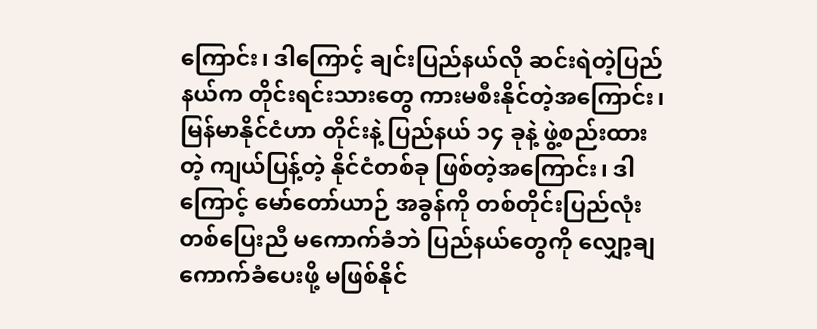ကြောင်း၊ ဒါကြောင့် ချင်းပြည်နယ်လို ဆင်းရဲတဲ့ပြည်နယ်က တိုင်းရင်းသားတွေ ကားမစီးနိုင်တဲ့အကြောင်း၊ မြန်မာနိုင်ငံဟာ တိုင်းနဲ့ ပြည်နယ် ၁၄ ခုနဲ့ ဖွဲ့စည်းထားတဲ့ ကျယ်ပြန့်တဲ့ နိုင်ငံတစ်ခု ဖြစ်တဲ့အကြောင်း၊ ဒါကြောင့် မော်တော်ယာဉ် အခွန်ကို တစ်တိုင်းပြည်လုံး တစ်ပြေးညီ မကောက်ခံဘဲ ပြည်နယ်တွေကို လျှော့ချကောက်ခံပေးဖို့ မဖြစ်နိုင်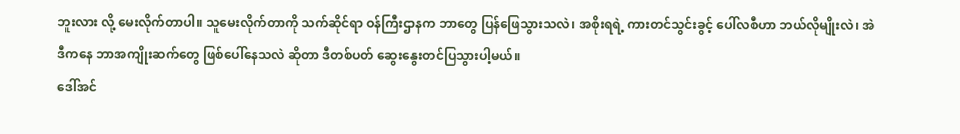ဘူးလား လို့ မေးလိုက်တာပါ။ သူမေးလိုက်တာကို သက်ဆိုင်ရာ ဝန်ကြီးဌာနက ဘာတွေ ပြန်ဖြေသွားသလဲ၊ အစိုးရရဲ့ ကားတင်သွင်းခွင့် ပေါ်လစီဟာ ဘယ်လိုမျိုးလဲ၊ အဲဒီကနေ ဘာအကျိုးဆက်တွေ ဖြစ်ပေါ်နေသလဲ ဆိုတာ ဒီတစ်ပတ် ဆွေးနွေးတင်ပြသွားပါ့မယ်။
ဒေါ်အင်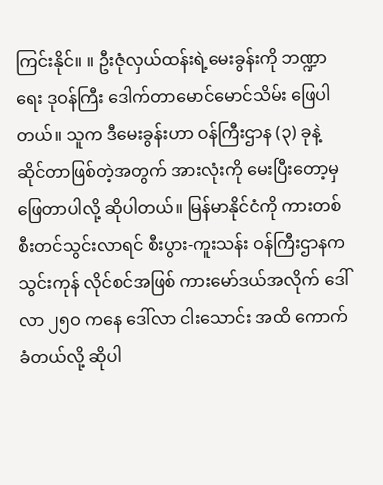ကြင်းနိုင်။ ။ ဦးဇုံလှယ်ထန်းရဲ့မေးခွန်းကို ဘဏ္ဍာရေး ဒုဝန်ကြီး ဒေါက်တာမောင်မောင်သိမ်း ဖြေပါတယ်။ သူက ဒီမေးခွန်းဟာ ဝန်ကြီးဌာန (၃) ခုနဲ့ ဆိုင်တာဖြစ်တဲ့အတွက် အားလုံးကို မေးပြီးတော့မှ ဖြေတာပါလို့ ဆိုပါတယ်။ မြန်မာနိုင်ငံကို ကားတစ်စီးတင်သွင်းလာရင် စီးပွား-ကူးသန်း ဝန်ကြီးဌာနက သွင်းကုန် လိုင်စင်အဖြစ် ကားမော်ဒယ်အလိုက် ဒေါ်လာ ၂၅ဝ ကနေ ဒေါ်လာ ငါးသောင်း အထိ ကောက်ခံတယ်လို့ ဆိုပါ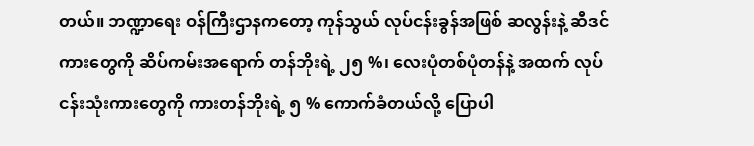တယ်။ ဘဏ္ဍာရေး ဝန်ကြီးဌာနကတော့ ကုန်သွယ် လုပ်ငန်းခွန်အဖြစ် ဆလွန်းနဲ့ ဆီဒင်ကားတွေကို ဆိပ်ကမ်းအရောက် တန်ဘိုးရဲ့ ၂၅ %၊ လေးပုံတစ်ပုံတန်နဲ့ အထက် လုပ်ငန်းသုံးကားတွေကို ကားတန်ဘိုးရဲ့ ၅ % ကောက်ခံတယ်လို့ ပြောပါ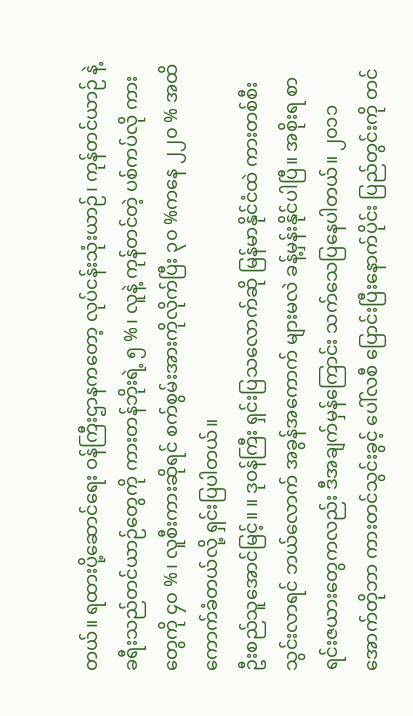တယ်။ ရထားပို့ဆောင်ရေး ဝန်ကြီးဌာနကတော့ လုပ်ငန်းသုံးယာဉ်၊ ကုန်တင်ယာဉ် နဲ့ ခရီးသည်တင်ယာဉ်တွေကို ကားတန်ဘိုးရဲ့ ၅ %၊ လူနဲ့ ကုန်တင်တဲ့ ပစ်ကပ်လို ကားတွေကို ၄၀ %၊ လူစီးကားဆိုရင် စက်စွမ်းအားကိုလိုက်ပြီး ၃၀ %ကနေ ၂၂၀ % အထိ ကောက်ခံတယ်လို့ ရှင်းပြပါတယ်။
ဦးစည်သူအောင်မြင့်။ ။ ဒုဝန်ကြီး ရှင်းပြသလောက်ဆို မြန်မာနိုင်ငံထဲ ကားတစ်စီးသွင်းလာရင် ဘယ်လောက် အခွန်အကောက် များမလဲ ခန့်မှန်းနိုင်ပါပြီ။ အစိုးရ စာရင်းဇယားတွေကလည်း ဒီအချက်မှန်ကြောင်း သက်သေပြနေပါတယ်။ ၂၀၁၁ အောက်တိုဘာ ကားတင်သွင်းခွင့် ပေါ်လစီ ပြောင်းပြီးနောက်ပိုင်း ပြည်တွင်းကို တင်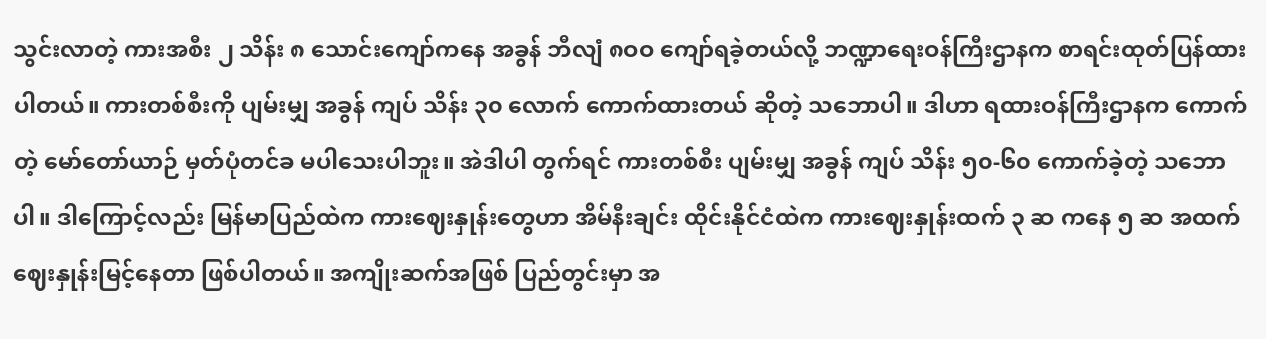သွင်းလာတဲ့ ကားအစီး ၂ သိန်း ၈ သောင်းကျော်ကနေ အခွန် ဘီလျံ ၈ဝဝ ကျော်ရခဲ့တယ်လို့ ဘဏ္ဍာရေးဝန်ကြီးဌာနက စာရင်းထုတ်ပြန်ထားပါတယ်။ ကားတစ်စီးကို ပျမ်းမျှ အခွန် ကျပ် သိန်း ၃၀ လောက် ကောက်ထားတယ် ဆိုတဲ့ သဘောပါ။ ဒါဟာ ရထားဝန်ကြီးဌာနက ကောက်တဲ့ မော်တော်ယာဉ် မှတ်ပုံတင်ခ မပါသေးပါဘူး။ အဲဒါပါ တွက်ရင် ကားတစ်စီး ပျမ်းမျှ အခွန် ကျပ် သိန်း ၅၀-၆၀ ကောက်ခဲ့တဲ့ သဘောပါ။ ဒါကြောင့်လည်း မြန်မာပြည်ထဲက ကားဈေးနှုန်းတွေဟာ အိမ်နီးချင်း ထိုင်းနိုင်ငံထဲက ကားဈေးနှုန်းထက် ၃ ဆ ကနေ ၅ ဆ အထက် ဈေးနှုန်းမြင့်နေတာ ဖြစ်ပါတယ်။ အကျိုးဆက်အဖြစ် ပြည်တွင်းမှာ အ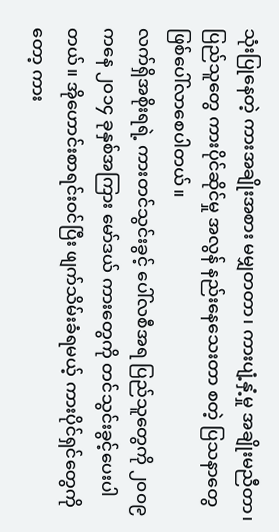သုံးပြုနေတဲ့ ကားအချိုးအစား မမျှတတာ၊ ကားပျံ့နှံ့မှု အချိုးမညီတာ၊ ပြည်သူတွေ ကားပိုင်ဆိုင်မှု အလွန် နည်းနေသေးတာ စတဲ့ ပြသနာတွေ ဖြစ်ပေါ်လာစေပါတယ်။
လက်ရှိအစိုးရရဲ့ ကားတင်သွင်းခွင့် ပေါ်လစီအရ ပြည်သူတွေကို ၂၀၀၉ ကနေ ၂၀၁၄ ခုနှစ်အကြား မော်ဒယ် ကားတွေကို တင်သွင်းခွင့်ပေးပါတယ်။ အိုဟောင်းစာရင်းဝင်ပြီး ဖျက်သိမ်းခံရမယ့် ကားပိုင်ရှင်တွေကိုတော့ ကား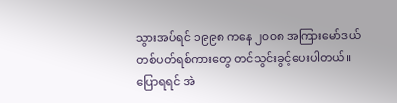သွားအပ်ရင် ၁၉၉၈ ကနေ ၂၀၀၈ အကြားမော်ဒယ် တစ်ပတ်ရစ်ကားတွေ တင်သွင်းခွင့်ပေးပါတယ်။ ပြောရရင် အဲ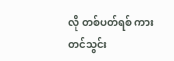လို တစ်ပတ်ရစ် ကားတင်သွင်း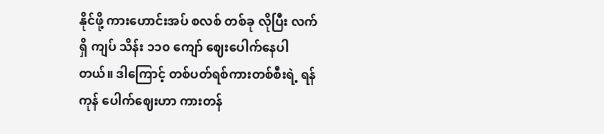နိုင်ဖို့ ကားဟောင်းအပ် စလစ် တစ်ခု လိုပြီး လက်ရှိ ကျပ် သိန်း ၁၁၀ ကျော် ဈေးပေါက်နေပါတယ်။ ဒါကြောင့် တစ်ပတ်ရစ်ကားတစ်စီးရဲ့ ရန်ကုန် ပေါက်ဈေးဟာ ကားတန်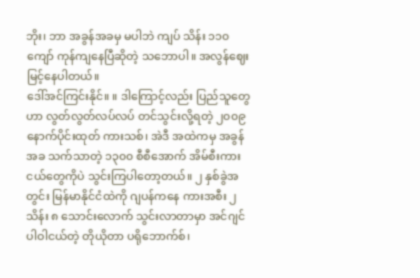ဘိုး၊ ဘာ အခွန်အခမှ မပါဘဲ ကျပ် သိန်း ၁၁၀ ကျော် ကုန်ကျနေပြီဆိုတဲ့ သဘောပါ။ အလွန်ဈေးမြင့်နေပါတယ်။
ဒေါ်အင်ကြင်းနိုင်။ ။ ဒါကြောင့်လည်း ပြည်သူတွေဟာ လွတ်လွတ်လပ်လပ် တင်သွင်းလို့ရတဲ့ ၂၀၀၉ နောက်ပိုင်းထုတ် ကားသစ်၊ အဲဒီ အထဲကမှ အခွန်အခ သက်သာတဲ့ ၁၃၀၀ စီစီအောက် အိမ်စီးကားငယ်တွေကိုပဲ သွင်းကြပါတော့တယ်။ ၂ နှစ်ခွဲအတွင်း မြန်မာနိုင်ငံထဲကို ဂျပန်ကနေ ကားအစီး ၂ သိန်း ၈ သောင်းလောက် သွင်းလာတာမှာ အင်ဂျင်ပါဝါငယ်တဲ့ တိုယိုတာ ပရိုဘောက်စ်၊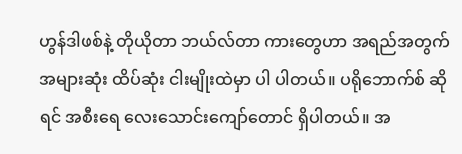ဟွန်ဒါဖစ်နဲ့ တိုယိုတာ ဘယ်လ်တာ ကားတွေဟာ အရည်အတွက် အများဆုံး ထိပ်ဆုံး ငါးမျိုးထဲမှာ ပါ ပါတယ်။ ပရိုဘောက်စ် ဆိုရင် အစီးရေ လေးသောင်းကျော်တောင် ရှိပါတယ်။ အ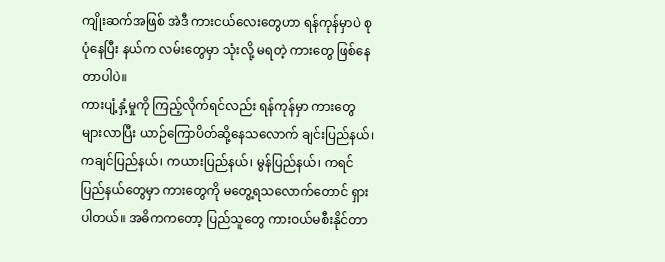ကျိုးဆက်အဖြစ် အဲဒီ ကားငယ်လေးတွေဟာ ရန်ကုန်မှာပဲ စုပုံနေပြီး နယ်က လမ်းတွေမှာ သုံးလို့ မရတဲ့ ကားတွေ ဖြစ်နေတာပါပဲ။
ကားပျံ့နှံ့မှုကို ကြည့်လိုက်ရင်လည်း ရန်ကုန်မှာ ကားတွေများလာပြီး ယာဉ်ကြောပိတ်ဆို့နေသလောက် ချင်းပြည်နယ်၊ ကချင်ပြည်နယ်၊ ကယားပြည်နယ်၊ မွန်ပြည်နယ်၊ ကရင်ပြည်နယ်တွေမှာ ကားတွေကို မတွေ့ရသလောက်တောင် ရှားပါတယ်။ အဓိကကတော့ ပြည်သူတွေ ကားဝယ်မစီးနိုင်တာ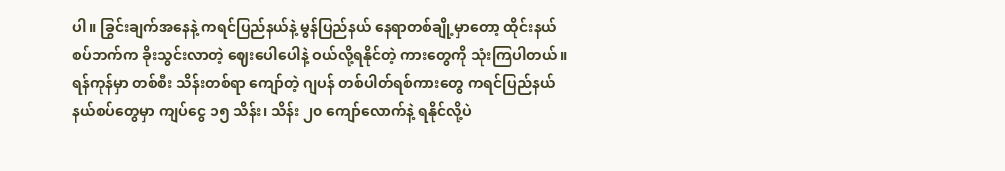ပါ။ ခြွင်းချက်အနေနဲ့ ကရင်ပြည်နယ်နဲ့ မွန်ပြည်နယ် နေရာတစ်ချို့မှာတော့ ထိုင်းနယ်စပ်ဘက်က ခိုးသွင်းလာတဲ့ ဈေးပေါပေါနဲ့ ဝယ်လို့ရနိုင်တဲ့ ကားတွေကို သုံးကြပါတယ်။ ရန်ကုန်မှာ တစ်စီး သိန်းတစ်ရာ ကျော်တဲ့ ဂျပန် တစ်ပါတ်ရစ်ကားတွေ ကရင်ပြည်နယ် နယ်စပ်တွေမှာ ကျပ်ငွေ ၁၅ သိန်း၊ သိန်း ၂၀ ကျော်လောက်နဲ့ ရနိုင်လို့ပဲ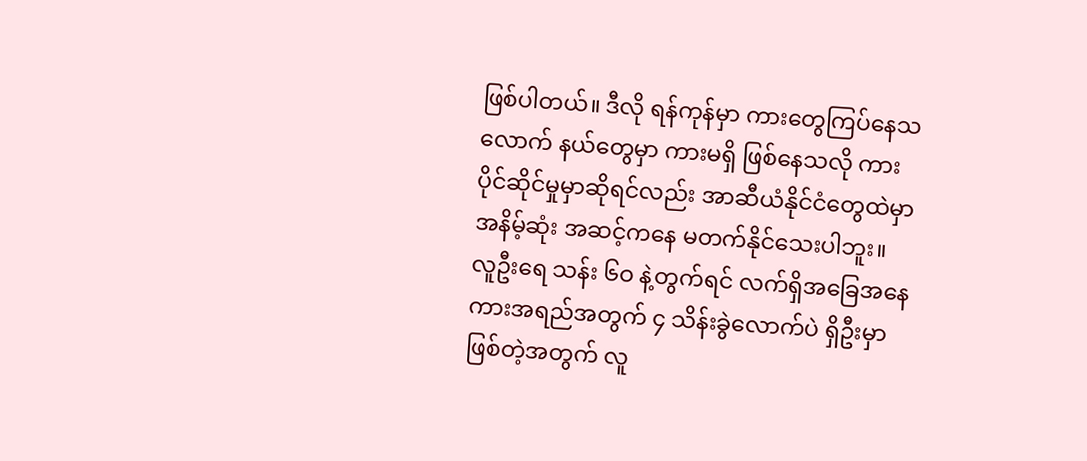ဖြစ်ပါတယ်။ ဒီလို ရန်ကုန်မှာ ကားတွေကြပ်နေသလောက် နယ်တွေမှာ ကားမရှိ ဖြစ်နေသလို ကားပိုင်ဆိုင်မှုမှာဆိုရင်လည်း အာဆီယံနိုင်ငံတွေထဲမှာ အနိမ့်ဆုံး အဆင့်ကနေ မတက်နိုင်သေးပါဘူး။ လူဦးရေ သန်း ၆ဝ နဲ့တွက်ရင် လက်ရှိအခြေအနေ ကားအရည်အတွက် ၄ သိန်းခွဲလောက်ပဲ ရှိဦးမှာ ဖြစ်တဲ့အတွက် လူ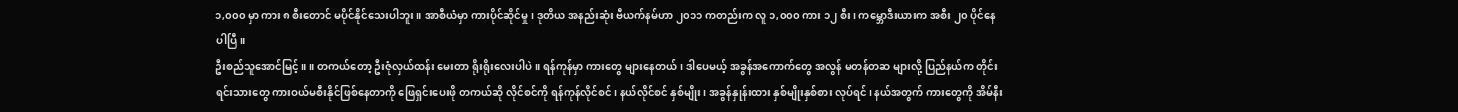၁,၀၀၀ မှာ ကား ၈ စီးတောင် မပိုင်နိုင်သေးပါဘူး။ အာစီယံမှာ ကားပိုင်ဆိုင်မှု၊ ဒုတိယ အနည်းဆုံး ဗီယက်နမ်ဟာ ၂၀၁၁ ကတည်းက လူ ၁,၀၀၀ ကား ၁၂ စီး၊ ကမ္ဘောဒီးယားက အစီး ၂၀ ပိုင်နေပါပြီ။
ဦးစည်သူအောင်မြင့်။ ။ တကယ်တော့ ဦးဇုံလှယ်ထန်း မေးတာ ရိုးရိုးလေးပါပဲ။ ရန်ကုန်မှာ ကားတွေ များနေတယ်၊ ဒါပေမယ့် အခွန်အကောက်တွေ အလွန် မတန်တဆ များလို့ ပြည်နယ်က တိုင်းရင်းသားတွေ ကားဝယ်မစီးနိုင်ဖြစ်နေတာကို ဖြေရှင်းပေးဖို တကယ်ဆို လိုင်စင်ကို ရန်ကုန်လိုင်စင်၊ နယ်လိုင်စင် နှစ်မျိုး၊ အခွန်နှုန်းထား နှစ်မျိုးနှစ်စား လုပ်ရင်၊ နယ်အတွက် ကားတွေကို အိမ်နီး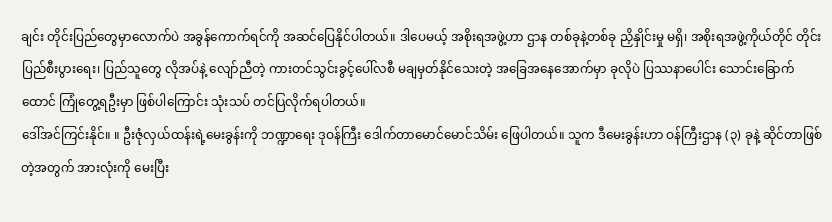ချင်း တိုင်းပြည်တွေမှာလောက်ပဲ အခွန်ကောက်ရင်ကို အဆင်ပြေနိုင်ပါတယ်။ ဒါပေမယ့် အစိုးရအဖွဲ့ဟာ ဌာန တစ်ခုနဲ့တစ်ခု ညှိနှိုင်းမှု မရှိ၊ အစိုးရအဖွဲ့ကိုယ်တိုင် တိုင်းပြည်စီးပွားရေး၊ ပြည်သူတွေ လိုအပ်နဲ့ လျော်ညီတဲ့ ကားတင်သွင်းခွင့်ပေါ်လစီ မချမှတ်နိုင်သေးတဲ့ အခြေအနေအောက်မှာ ခုလိုပဲ ပြဿနာပေါင်း သောင်းခြောက်ထောင် ကြုံတွေ့ရဦးမှာ ဖြစ်ပါကြောင်း သုံးသပ် တင်ပြလိုက်ရပါတယ်။
ဒေါ်အင်ကြင်းနိုင်။ ။ ဦးဇုံလှယ်ထန်းရဲ့မေးခွန်းကို ဘဏ္ဍာရေး ဒုဝန်ကြီး ဒေါက်တာမောင်မောင်သိမ်း ဖြေပါတယ်။ သူက ဒီမေးခွန်းဟာ ဝန်ကြီးဌာန (၃) ခုနဲ့ ဆိုင်တာဖြစ်တဲ့အတွက် အားလုံးကို မေးပြီး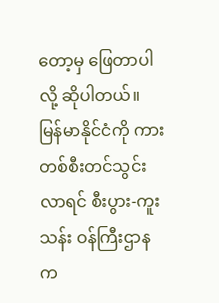တော့မှ ဖြေတာပါလို့ ဆိုပါတယ်။ မြန်မာနိုင်ငံကို ကားတစ်စီးတင်သွင်းလာရင် စီးပွား-ကူးသန်း ဝန်ကြီးဌာနက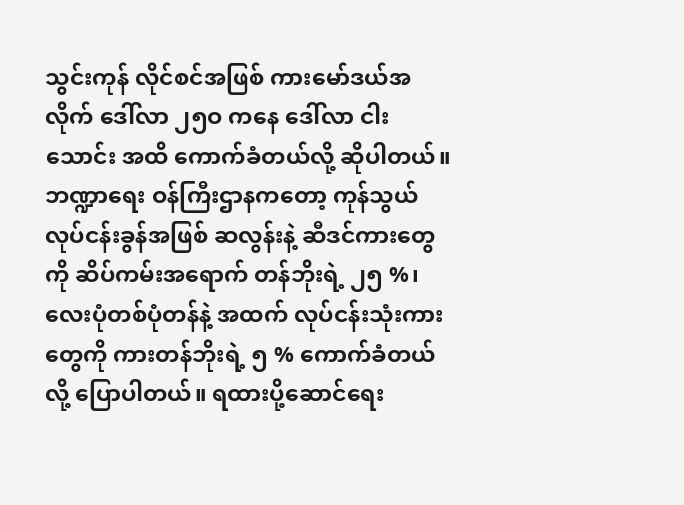သွင်းကုန် လိုင်စင်အဖြစ် ကားမော်ဒယ်အလိုက် ဒေါ်လာ ၂၅ဝ ကနေ ဒေါ်လာ ငါးသောင်း အထိ ကောက်ခံတယ်လို့ ဆိုပါတယ်။ ဘဏ္ဍာရေး ဝန်ကြီးဌာနကတော့ ကုန်သွယ် လုပ်ငန်းခွန်အဖြစ် ဆလွန်းနဲ့ ဆီဒင်ကားတွေကို ဆိပ်ကမ်းအရောက် တန်ဘိုးရဲ့ ၂၅ %၊ လေးပုံတစ်ပုံတန်နဲ့ အထက် လုပ်ငန်းသုံးကားတွေကို ကားတန်ဘိုးရဲ့ ၅ % ကောက်ခံတယ်လို့ ပြောပါတယ်။ ရထားပို့ဆောင်ရေး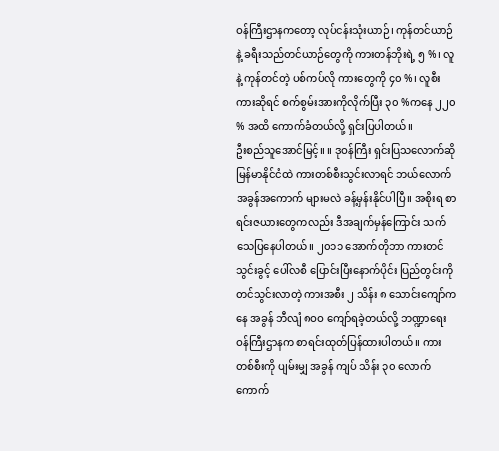ဝန်ကြီးဌာနကတော့ လုပ်ငန်းသုံးယာဉ်၊ ကုန်တင်ယာဉ် နဲ့ ခရီးသည်တင်ယာဉ်တွေကို ကားတန်ဘိုးရဲ့ ၅ %၊ လူနဲ့ ကုန်တင်တဲ့ ပစ်ကပ်လို ကားတွေကို ၄၀ %၊ လူစီးကားဆိုရင် စက်စွမ်းအားကိုလိုက်ပြီး ၃၀ %ကနေ ၂၂၀ % အထိ ကောက်ခံတယ်လို့ ရှင်းပြပါတယ်။
ဦးစည်သူအောင်မြင့်။ ။ ဒုဝန်ကြီး ရှင်းပြသလောက်ဆို မြန်မာနိုင်ငံထဲ ကားတစ်စီးသွင်းလာရင် ဘယ်လောက် အခွန်အကောက် များမလဲ ခန့်မှန်းနိုင်ပါပြီ။ အစိုးရ စာရင်းဇယားတွေကလည်း ဒီအချက်မှန်ကြောင်း သက်သေပြနေပါတယ်။ ၂၀၁၁ အောက်တိုဘာ ကားတင်သွင်းခွင့် ပေါ်လစီ ပြောင်းပြီးနောက်ပိုင်း ပြည်တွင်းကို တင်သွင်းလာတဲ့ ကားအစီး ၂ သိန်း ၈ သောင်းကျော်ကနေ အခွန် ဘီလျံ ၈ဝဝ ကျော်ရခဲ့တယ်လို့ ဘဏ္ဍာရေးဝန်ကြီးဌာနက စာရင်းထုတ်ပြန်ထားပါတယ်။ ကားတစ်စီးကို ပျမ်းမျှ အခွန် ကျပ် သိန်း ၃၀ လောက် ကောက်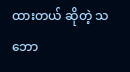ထားတယ် ဆိုတဲ့ သဘော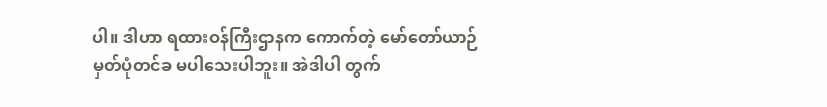ပါ။ ဒါဟာ ရထားဝန်ကြီးဌာနက ကောက်တဲ့ မော်တော်ယာဉ် မှတ်ပုံတင်ခ မပါသေးပါဘူး။ အဲဒါပါ တွက်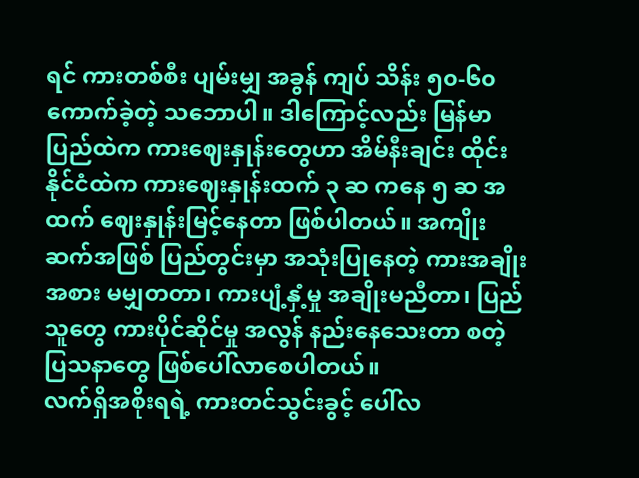ရင် ကားတစ်စီး ပျမ်းမျှ အခွန် ကျပ် သိန်း ၅၀-၆၀ ကောက်ခဲ့တဲ့ သဘောပါ။ ဒါကြောင့်လည်း မြန်မာပြည်ထဲက ကားဈေးနှုန်းတွေဟာ အိမ်နီးချင်း ထိုင်းနိုင်ငံထဲက ကားဈေးနှုန်းထက် ၃ ဆ ကနေ ၅ ဆ အထက် ဈေးနှုန်းမြင့်နေတာ ဖြစ်ပါတယ်။ အကျိုးဆက်အဖြစ် ပြည်တွင်းမှာ အသုံးပြုနေတဲ့ ကားအချိုးအစား မမျှတတာ၊ ကားပျံ့နှံ့မှု အချိုးမညီတာ၊ ပြည်သူတွေ ကားပိုင်ဆိုင်မှု အလွန် နည်းနေသေးတာ စတဲ့ ပြသနာတွေ ဖြစ်ပေါ်လာစေပါတယ်။
လက်ရှိအစိုးရရဲ့ ကားတင်သွင်းခွင့် ပေါ်လ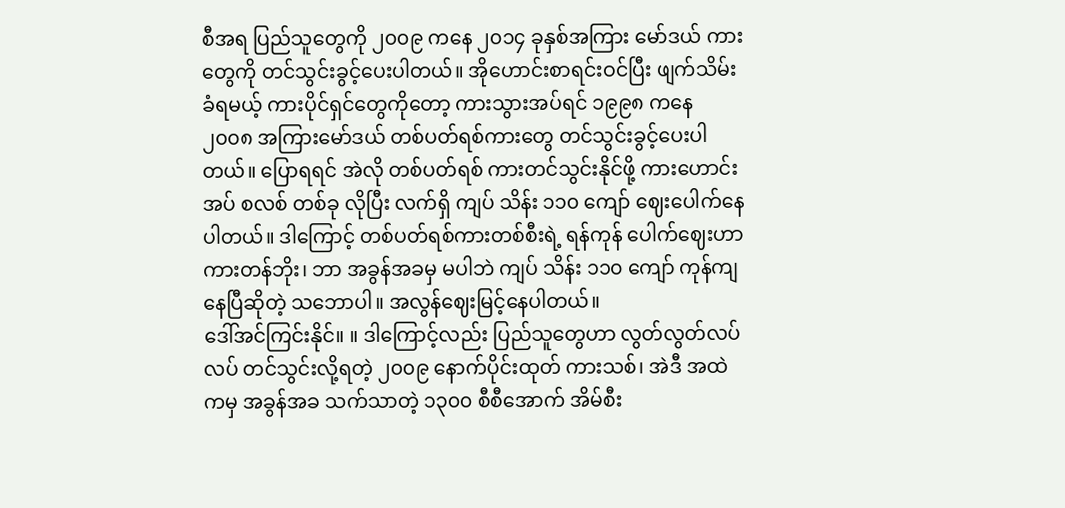စီအရ ပြည်သူတွေကို ၂၀၀၉ ကနေ ၂၀၁၄ ခုနှစ်အကြား မော်ဒယ် ကားတွေကို တင်သွင်းခွင့်ပေးပါတယ်။ အိုဟောင်းစာရင်းဝင်ပြီး ဖျက်သိမ်းခံရမယ့် ကားပိုင်ရှင်တွေကိုတော့ ကားသွားအပ်ရင် ၁၉၉၈ ကနေ ၂၀၀၈ အကြားမော်ဒယ် တစ်ပတ်ရစ်ကားတွေ တင်သွင်းခွင့်ပေးပါတယ်။ ပြောရရင် အဲလို တစ်ပတ်ရစ် ကားတင်သွင်းနိုင်ဖို့ ကားဟောင်းအပ် စလစ် တစ်ခု လိုပြီး လက်ရှိ ကျပ် သိန်း ၁၁၀ ကျော် ဈေးပေါက်နေပါတယ်။ ဒါကြောင့် တစ်ပတ်ရစ်ကားတစ်စီးရဲ့ ရန်ကုန် ပေါက်ဈေးဟာ ကားတန်ဘိုး၊ ဘာ အခွန်အခမှ မပါဘဲ ကျပ် သိန်း ၁၁၀ ကျော် ကုန်ကျနေပြီဆိုတဲ့ သဘောပါ။ အလွန်ဈေးမြင့်နေပါတယ်။
ဒေါ်အင်ကြင်းနိုင်။ ။ ဒါကြောင့်လည်း ပြည်သူတွေဟာ လွတ်လွတ်လပ်လပ် တင်သွင်းလို့ရတဲ့ ၂၀၀၉ နောက်ပိုင်းထုတ် ကားသစ်၊ အဲဒီ အထဲကမှ အခွန်အခ သက်သာတဲ့ ၁၃၀၀ စီစီအောက် အိမ်စီး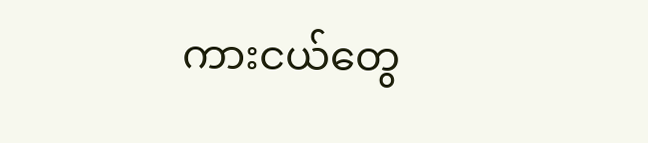ကားငယ်တွေ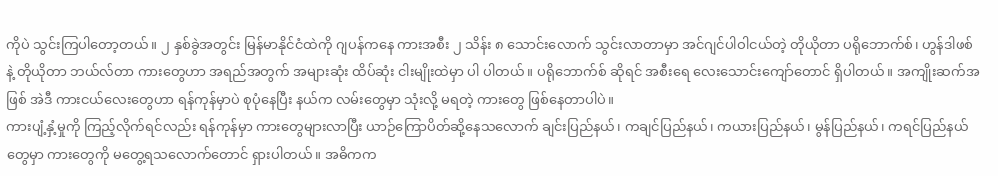ကိုပဲ သွင်းကြပါတော့တယ်။ ၂ နှစ်ခွဲအတွင်း မြန်မာနိုင်ငံထဲကို ဂျပန်ကနေ ကားအစီး ၂ သိန်း ၈ သောင်းလောက် သွင်းလာတာမှာ အင်ဂျင်ပါဝါငယ်တဲ့ တိုယိုတာ ပရိုဘောက်စ်၊ ဟွန်ဒါဖစ်နဲ့ တိုယိုတာ ဘယ်လ်တာ ကားတွေဟာ အရည်အတွက် အများဆုံး ထိပ်ဆုံး ငါးမျိုးထဲမှာ ပါ ပါတယ်။ ပရိုဘောက်စ် ဆိုရင် အစီးရေ လေးသောင်းကျော်တောင် ရှိပါတယ်။ အကျိုးဆက်အဖြစ် အဲဒီ ကားငယ်လေးတွေဟာ ရန်ကုန်မှာပဲ စုပုံနေပြီး နယ်က လမ်းတွေမှာ သုံးလို့ မရတဲ့ ကားတွေ ဖြစ်နေတာပါပဲ။
ကားပျံ့နှံ့မှုကို ကြည့်လိုက်ရင်လည်း ရန်ကုန်မှာ ကားတွေများလာပြီး ယာဉ်ကြောပိတ်ဆို့နေသလောက် ချင်းပြည်နယ်၊ ကချင်ပြည်နယ်၊ ကယားပြည်နယ်၊ မွန်ပြည်နယ်၊ ကရင်ပြည်နယ်တွေမှာ ကားတွေကို မတွေ့ရသလောက်တောင် ရှားပါတယ်။ အဓိကက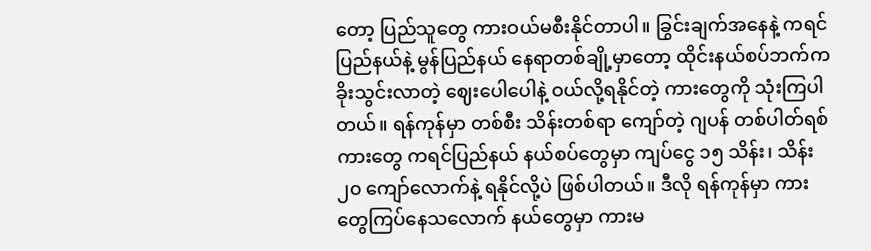တော့ ပြည်သူတွေ ကားဝယ်မစီးနိုင်တာပါ။ ခြွင်းချက်အနေနဲ့ ကရင်ပြည်နယ်နဲ့ မွန်ပြည်နယ် နေရာတစ်ချို့မှာတော့ ထိုင်းနယ်စပ်ဘက်က ခိုးသွင်းလာတဲ့ ဈေးပေါပေါနဲ့ ဝယ်လို့ရနိုင်တဲ့ ကားတွေကို သုံးကြပါတယ်။ ရန်ကုန်မှာ တစ်စီး သိန်းတစ်ရာ ကျော်တဲ့ ဂျပန် တစ်ပါတ်ရစ်ကားတွေ ကရင်ပြည်နယ် နယ်စပ်တွေမှာ ကျပ်ငွေ ၁၅ သိန်း၊ သိန်း ၂၀ ကျော်လောက်နဲ့ ရနိုင်လို့ပဲ ဖြစ်ပါတယ်။ ဒီလို ရန်ကုန်မှာ ကားတွေကြပ်နေသလောက် နယ်တွေမှာ ကားမ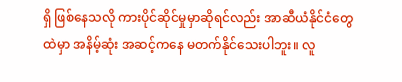ရှိ ဖြစ်နေသလို ကားပိုင်ဆိုင်မှုမှာဆိုရင်လည်း အာဆီယံနိုင်ငံတွေထဲမှာ အနိမ့်ဆုံး အဆင့်ကနေ မတက်နိုင်သေးပါဘူး။ လူ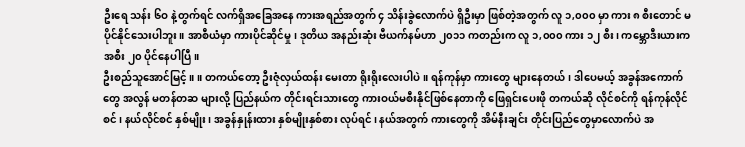ဦးရေ သန်း ၆ဝ နဲ့တွက်ရင် လက်ရှိအခြေအနေ ကားအရည်အတွက် ၄ သိန်းခွဲလောက်ပဲ ရှိဦးမှာ ဖြစ်တဲ့အတွက် လူ ၁,၀၀၀ မှာ ကား ၈ စီးတောင် မပိုင်နိုင်သေးပါဘူး။ အာစီယံမှာ ကားပိုင်ဆိုင်မှု၊ ဒုတိယ အနည်းဆုံး ဗီယက်နမ်ဟာ ၂၀၁၁ ကတည်းက လူ ၁,၀၀၀ ကား ၁၂ စီး၊ ကမ္ဘောဒီးယားက အစီး ၂၀ ပိုင်နေပါပြီ။
ဦးစည်သူအောင်မြင့်။ ။ တကယ်တော့ ဦးဇုံလှယ်ထန်း မေးတာ ရိုးရိုးလေးပါပဲ။ ရန်ကုန်မှာ ကားတွေ များနေတယ်၊ ဒါပေမယ့် အခွန်အကောက်တွေ အလွန် မတန်တဆ များလို့ ပြည်နယ်က တိုင်းရင်းသားတွေ ကားဝယ်မစီးနိုင်ဖြစ်နေတာကို ဖြေရှင်းပေးဖို တကယ်ဆို လိုင်စင်ကို ရန်ကုန်လိုင်စင်၊ နယ်လိုင်စင် နှစ်မျိုး၊ အခွန်နှုန်းထား နှစ်မျိုးနှစ်စား လုပ်ရင်၊ နယ်အတွက် ကားတွေကို အိမ်နီးချင်း တိုင်းပြည်တွေမှာလောက်ပဲ အ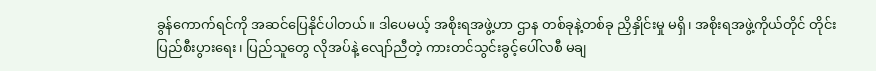ခွန်ကောက်ရင်ကို အဆင်ပြေနိုင်ပါတယ်။ ဒါပေမယ့် အစိုးရအဖွဲ့ဟာ ဌာန တစ်ခုနဲ့တစ်ခု ညှိနှိုင်းမှု မရှိ၊ အစိုးရအဖွဲ့ကိုယ်တိုင် တိုင်းပြည်စီးပွားရေး၊ ပြည်သူတွေ လိုအပ်နဲ့ လျော်ညီတဲ့ ကားတင်သွင်းခွင့်ပေါ်လစီ မချ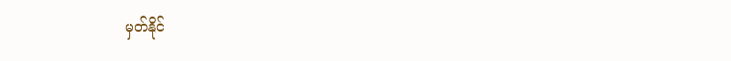မှတ်နိုင်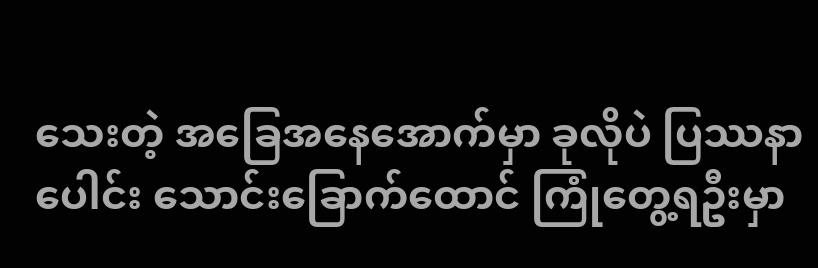သေးတဲ့ အခြေအနေအောက်မှာ ခုလိုပဲ ပြဿနာပေါင်း သောင်းခြောက်ထောင် ကြုံတွေ့ရဦးမှာ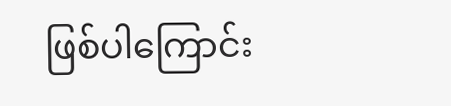ဖြစ်ပါကြောင်း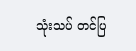သုံးသပ် တင်ပြ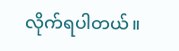လိုက်ရပါတယ်။